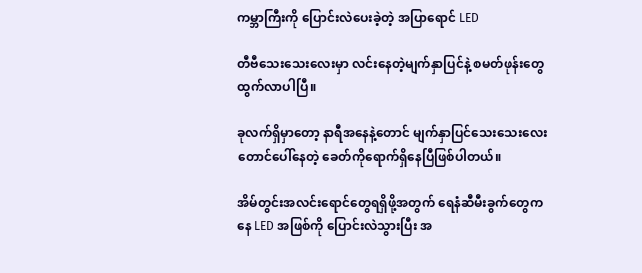ကမ္ဘာကြီးကို ပြောင်းလဲပေးခဲ့တဲ့ အပြာရောင် LED

တီဗီသေးသေးလေးမှာ လင်းနေတဲ့မျက်နှာပြင်နဲ့ စမတ်ဖုန်းတွေထွက်လာပါပြီ။

ခုလက်ရှိမှာတော့ နာရီအနေနဲ့တောင် မျက်နှာပြင်သေးသေးလေးတောင်ပေါ်နေတဲ့ ခေတ်ကိုရောက်ရှိနေပြီဖြစ်ပါတယ်။

အိမ်တွင်းအလင်းရောင်တွေရရှိဖို့အတွက် ရေနံဆီမီးခွက်တွေကနေ LED အဖြစ်ကို ပြောင်းလဲသွားပြီး အ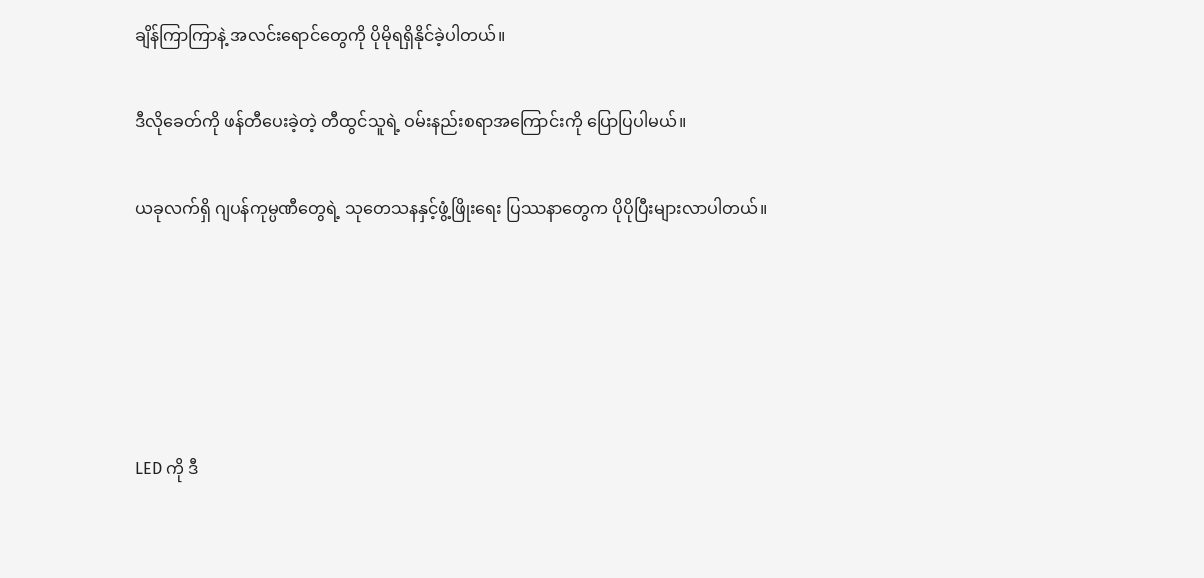ချိန်ကြာကြာနဲ့ အလင်းရောင်တွေကို ပိုမိုရရှိနိုင်ခဲ့ပါတယ်။

ဒီလိုခေတ်ကို ဖန်တီပေးခဲ့တဲ့ တီထွင်သူရဲ့ ဝမ်းနည်းစရာအကြောင်းကို ပြောပြပါမယ်။

ယခုလက်ရှိ ဂျပန်ကုမ္ပဏီတွေရဲ့ သုတေသနနှင့်ဖွံ့ဖြိုးရေး ပြဿနာတွေက ပိုပိုပြီးများလာပါတယ်။





LED ကို ဒီ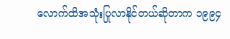လောက်ထိအသုံးပြုလာနိုင်တယ်ဆိုတာက ၁၉၉၄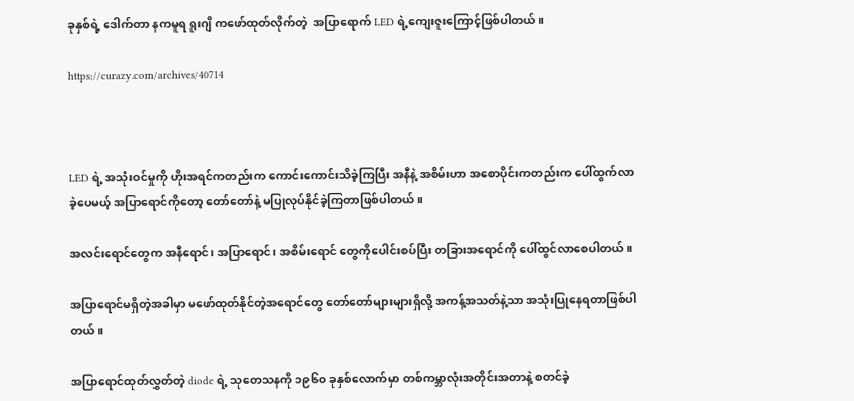ခုနှစ်ရဲ့ ဒေါက်တာ နကမူရ ရူးဂျိ ကဖော်ထုတ်လိုက်တဲ့  အပြာရောက် LED ရဲ့ကျေးဇူးကြောင့်ဖြစ်ပါတယ်။

https://curazy.com/archives/40714



LED ရဲ့ အသုံးဝင်မှုကို ဟိုးအရင်ကတည်းက ကောင်းကောင်းသိခဲ့ကြပြီး အနီနဲ့ အစိမ်းဟာ အစောပိုင်းကတည်းက ပေါ်ထွက်လာခဲ့ပေမယ့် အပြာရောင်ကိုတော့ တော်တော်နဲ့ မပြုလုပ်နိုင်ခဲ့ကြတာဖြစ်ပါတယ်။

အလင်းရောင်တွေက အနီရောင်၊ အပြာရောင်၊ အစိမ်းရောင် တွေကိုပေါင်းစပ်ပြီး တခြားအရောင်ကို ပေါ်ထွင်လာစေပါတယ်။

အပြာရောင်မရှိတဲ့အခါမှာ မဖော်ထုတ်နိုင်တဲ့အရောင်တွေ တော်တော်များများရှိလို့ အကန့်အသတ်နဲ့သာ အသုံးပြုနေရတာဖြစ်ပါတယ်။

အပြာရောင်ထုတ်လွှတ်တဲ့ diode ရဲ့ သုတေသနကို ၁၉၆၀ ခုနှစ်လောက်မှာ တစ်ကမ္ဘာလုံးအတိုင်းအတာနဲ့ စတင်ခဲ့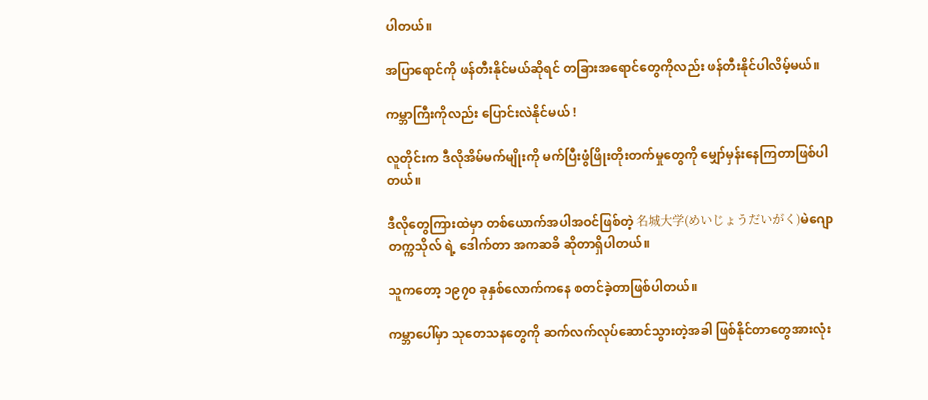ပါတယ်။

အပြာရောင်ကို ဖန်တီးနိုင်မယ်ဆိုရင် တခြားအရောင်တွေကိုလည်း ဖန်တီးနိုင်ပါလိမ့်မယ်။

ကမ္ဘာကြီးကိုလည်း ပြောင်းလဲနိုင်မယ် !

လူတိုင်းက ဒီလိုအိမ်မက်မျိုးကို မက်ပြီးဖွံဖြိုးတိုးတက်မှုတွေကို မျှော်မှန်းနေကြတာဖြစ်ပါတယ်။

ဒီလိုတွေကြားထဲမှာ တစ်ယောက်အပါအဝင်ဖြစ်တဲ့ 名城大学(めいじょうだいがく)မဲဂျောတက္ကသိုလ် ရဲ့ ဒေါက်တာ အကဆခိ ဆိုတာရှိပါတယ်။

သူကတော့ ၁၉၇၀ ခုနှစ်လောက်ကနေ စတင်ခဲ့တာဖြစ်ပါတယ်။

ကမ္ဘာပေါ်မှာ သုတေသနတွေကို ဆက်လက်လုပ်ဆောင်သွားတဲ့အခါ ဖြစ်နိုင်တာတွေအားလုံး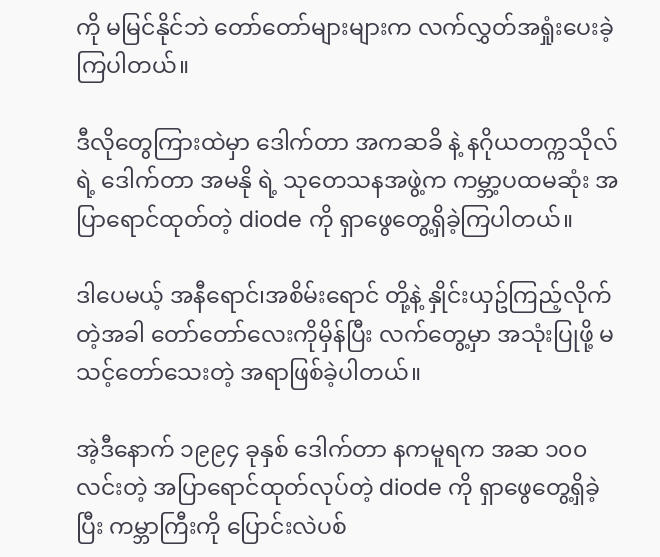ကို မမြင်နိုင်ဘဲ တော်တော်များများက လက်လွှတ်အရှုံးပေးခဲ့ကြပါတယ်။

ဒီလိုတွေကြားထဲမှာ ဒေါက်တာ အကဆခိ နဲ့ နဂိုယတက္ကသိုလ်ရဲ့ ဒေါက်တာ အမနို ရဲ့ သုတေသနအဖွဲ့က ကမ္ဘာ့ပထမဆုံး အပြာရောင်ထုတ်တဲ့ diode ကို ရှာဖွေတွေ့ရှိခဲ့ကြပါတယ်။

ဒါပေမယ့် အနီရောင်၊အစိမ်းရောင် တို့နဲ့ နှိုင်းယှဥ်ကြည့်လိုက်တဲ့အခါ တော်တော်လေးကိုမှိန်ပြီး လက်တွေ့မှာ အသုံးပြုဖို့ မသင့်တော်သေးတဲ့ အရာဖြစ်ခဲ့ပါတယ်။

အဲ့ဒီနောက် ၁၉၉၄ ခုနှစ် ဒေါက်တာ နကမူရက အဆ ၁၀၀ လင်းတဲ့ အပြာရောင်ထုတ်လုပ်တဲ့ diode ကို ရှာဖွေတွေ့ရှိခဲ့ပြီး ကမ္ဘာကြီးကို ပြောင်းလဲပစ်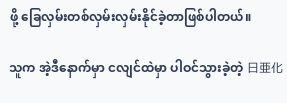ဖို့ ခြေလှမ်းတစ်လှမ်းလှမ်းနိုင်ခဲ့တာဖြစ်ပါတယ်။

သူက အဲ့ဒီနောက်မှာ ငလျင်ထဲမှာ ပါဝင်သွားခဲ့တဲ့ 日亜化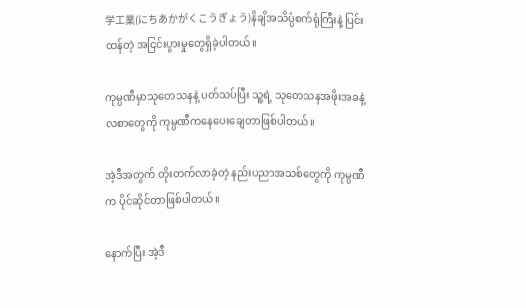学工業(にちあかがくこうぎょう)နိချိအသိပ္ပံစက်ရုံကြီးနဲ့ ပြင်းထန်တဲ့ အငြင်းပွားမှုတွေရှိခဲ့ပါတယ်။

ကုမ္ပဏီမှာသုတေသနနဲ့ ပတ်သပ်ပြီး သူ့ရဲ့ သုတေသနအဖိုးအခနဲ့ လစာတွေကို ကုမ္ပဏီကနေပေးချေတာဖြစ်ပါတယ်။

အဲ့ဒီအတွက် တိုးတက်လာခဲ့တဲ့ နည်းပညာအသစ်တွေကို ကုမ္ပဏီက ပိုင်ဆိုင်တာဖြစ်ပါတယ်။

နောက်ပြီး အဲ့ဒီ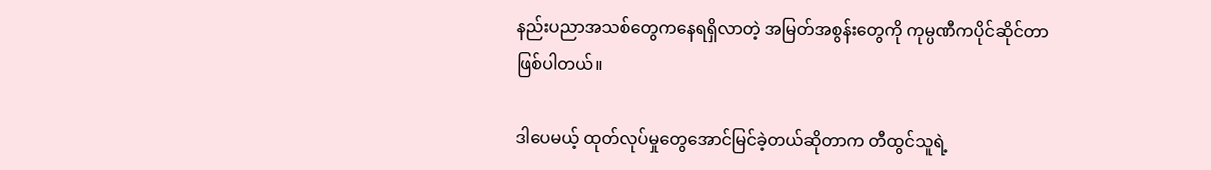နည်းပညာအသစ်တွေကနေရရှိလာတဲ့ အမြတ်အစွန်းတွေကို ကုမ္ပဏီကပိုင်ဆိုင်တာဖြစ်ပါတယ်။

ဒါပေမယ့် ထုတ်လုပ်မှုတွေအောင်မြင်ခဲ့တယ်ဆိုတာက တီထွင်သူရဲ့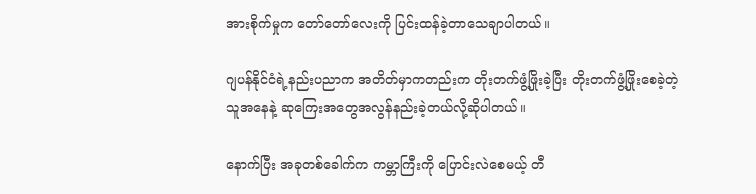အားစိုက်မှုက တော်တော်လေးကို ပြင်းထန်ခဲ့တာသေချာပါတယ်။

ဂျပန်နိုင်ငံရဲ့နည်းပညာက အတိတ်မှာကတည်းက တိုးတက်ဖွံ့ဖြိုးခဲ့ပြီး တိုးတက်ဖွံ့ဖြိုးစေခဲ့တဲ့သူအနေနဲ့ ဆုကြေးအတွေအလွန်နည်းခဲ့တယ်လို့ဆိုပါတယ်။

နောက်ပြီး အခုတစ်ခေါက်က ကမ္ဘာကြီးကို ပြောင်းလဲစေမယ့် တီ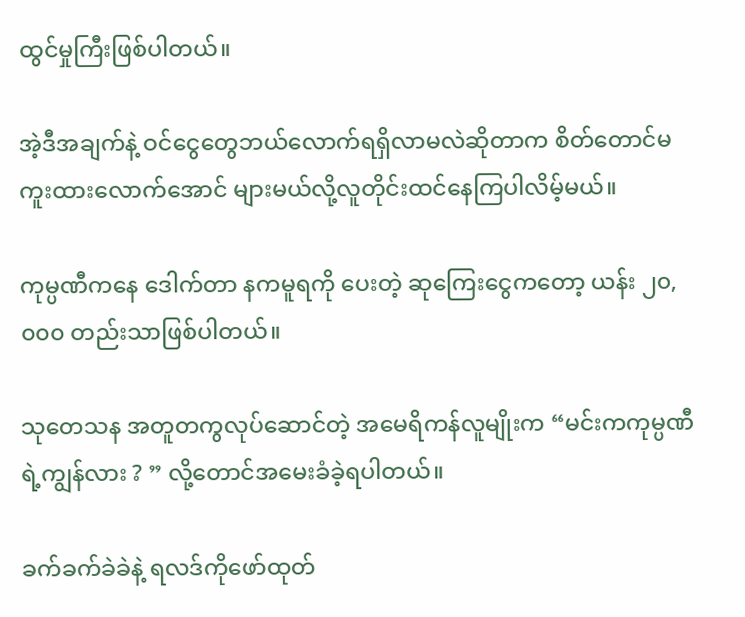ထွင်မှုကြီးဖြစ်ပါတယ်။

အဲ့ဒီအချက်နဲ့ ဝင်ငွေတွေဘယ်လောက်ရရှိလာမလဲဆိုတာက စိတ်တောင်မကူးထားလောက်အောင် များမယ်လို့လူတိုင်းထင်နေကြပါလိမ့်မယ်။

ကုမ္ပဏီကနေ ဒေါက်တာ နကမူရကို ပေးတဲ့ ဆုကြေးငွေကတော့ ယန်း ၂၀,၀၀၀ တည်းသာဖြစ်ပါတယ်။

သုတေသန အတူတကွလုပ်ဆောင်တဲ့ အမေရိကန်လူမျိုးက “မင်းကကုမ္ပဏီရဲ့ကျွန်လား ? ” လို့တောင်အမေးခံခဲ့ရပါတယ်။

ခက်ခက်ခဲခဲနဲ့ ရလဒ်ကိုဖော်ထုတ်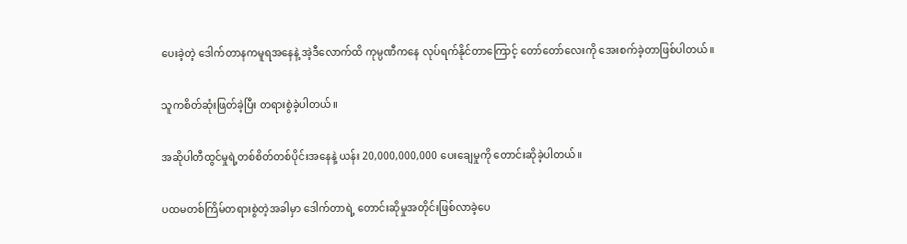ပေးခဲ့တဲ့ ဒေါက်တာနကမူရအနေနဲ့ အဲ့ဒီလောက်ထိ ကုမ္ပဏီကနေ လုပ်ရက်နိုင်တာကြောင့် တော်တော်လေးကို အေးစက်ခဲ့တာဖြစ်ပါတယ်။

သူကစိတ်ဆုံးဖြတ်ခဲ့ပြီး တရားစွဲခဲ့ပါတယ်။

အဆိုပါတီထွင်မှုရဲ့တစ်စိတ်တစ်ပိုင်းအနေနဲ့ ယန်း 20,000,000,000 ပေးချေမှုကို တောင်းဆိုခဲ့ပါတယ်။

ပထမတစ်ကြိမ်တရားစွဲတဲ့အခါမှာ ဒေါက်တာရဲ့ တောင်းဆိုမှုအတိုင်းဖြစ်လာခဲ့ပေ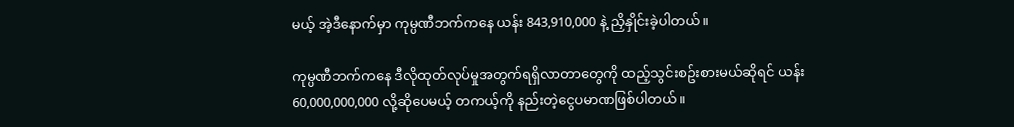မယ့် အဲ့ဒီနောက်မှာ ကုမ္ပဏီဘက်ကနေ ယန်း 843,910,000 နဲ့ ညှိနှိုင်းခဲ့ပါတယ်။

ကုမ္ပဏီဘက်ကနေ ဒီလိုထုတ်လုပ်မှုအတွက်ရရှိလာတာတွေကို ထည့်သွင်းစဥ်းစားမယ်ဆိုရင် ယန်း 60,000,000,000 လို့ဆိုပေမယ့် တကယ့်ကို နည်းတဲ့ငွေပမာဏဖြစ်ပါတယ်။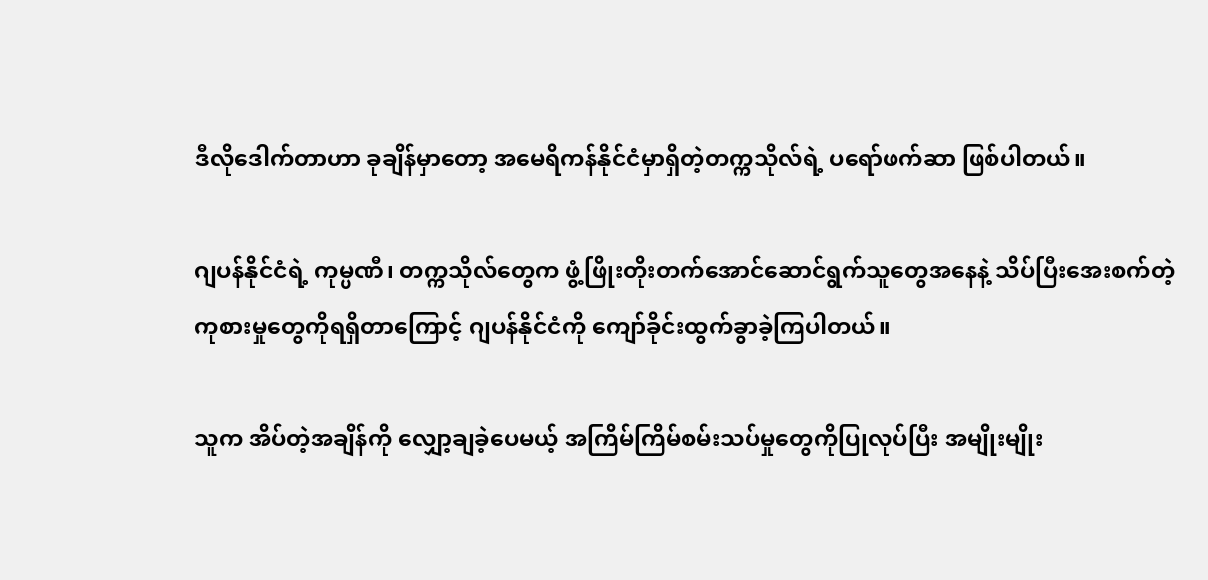ဒီလိုဒေါက်တာဟာ ခုချိန်မှာတော့ အမေရိကန်နိုင်ငံမှာရှိတဲ့တက္ကသိုလ်ရဲ့ ပရော်ဖက်ဆာ ဖြစ်ပါတယ်။

ဂျပန်နိုင်ငံရဲ့ ကုမ္ပဏီ၊ တက္ကသိုလ်တွေက ဖွံ့ဖြိုးတိုးတက်အောင်ဆောင်ရွက်သူတွေအနေနဲ့ သိပ်ပြီးအေးစက်တဲ့ ကုစားမှုတွေကိုရရှိတာကြောင့် ဂျပန်နိုင်ငံကို ကျော်ခိုင်းထွက်ခွာခဲ့ကြပါတယ်။

သူက အိပ်တဲ့အချိန်ကို လျှော့ချခဲ့ပေမယ့် အကြိမ်ကြိမ်စမ်းသပ်မှုတွေကိုပြုလုပ်ပြီး အမျိုးမျိုး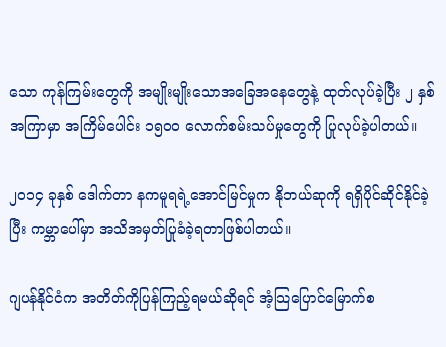သော ကုန်ကြမ်းတွေကို အမျိုးမျိုးသောအခြေအနေတွေနဲ့ ထုတ်လုပ်ခဲ့ပြီး ၂ နှစ်အကြာမှာ အကြိမ်ပေါင်း ၁၅၀၀ လောက်စမ်းသပ်မှုတွေကို ပြုလုပ်ခဲ့ပါတယ်။

၂၀၁၄ ခုနှစ် ဒေါက်တာ နကမူရရဲ့အောင်မြင်မှုက နိုဘယ်ဆုကို ရရှိပိုင်ဆိုင်နိုင်ခဲ့ပြီး ကမ္ဘာပေါ်မှာ အသိအမှတ်ပြုခံခဲ့ရတာဖြစ်ပါတယ်။

ဂျပန်နိုင်ငံက အတိတ်ကိုပြန်ကြည့်ရမယ်ဆိုရင် အံ့သြပြောင်မြောက်စ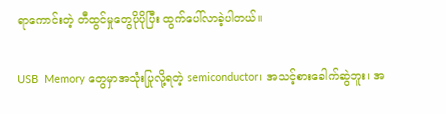ရာကောင်းတဲ့ တီထွင်မှုတွေပိုပိုပြီး ထွက်ပေါ်လာခဲ့ပါတယ်။

USB  Memory တွေမှာအသုံးပြုလို့ရတဲ့ semiconductor၊ အသင့်စားခေါက်ဆွဲဘူး၊ အ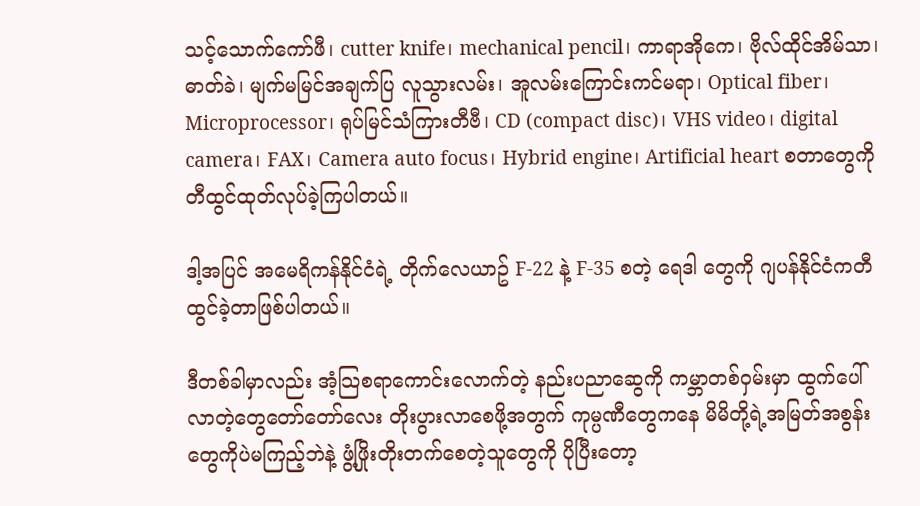သင့်သောက်ကော်ဖီ၊ cutter knife၊ mechanical pencil၊ ကာရာအိုကေ၊ ဗိုလ်ထိုင်အိမ်သာ၊ ဓာတ်ခဲ၊ မျက်မမြင်အချက်ပြ လူသွားလမ်း၊ အူလမ်းကြောင်းကင်မရာ၊ Optical fiber၊ Microprocessor၊ ရုပ်မြင်သံကြားတီဗီ၊ CD (compact disc)၊ VHS video၊ digital camera၊ FAX၊ Camera auto focus၊ Hybrid engine၊ Artificial heart စတာတွေကို တီထွင်ထုတ်လုပ်ခဲ့ကြပါတယ်။

ဒါ့အပြင် အမေရိကန်နိုင်ငံရဲ့ တိုက်လေယာဥ် F-22 နဲ့ F-35 စတဲ့ ရေဒါ တွေကို ဂျပန်နိုင်ငံကတီထွင်ခဲ့တာဖြစ်ပါတယ်။

ဒီတစ်ခါမှာလည်း အံ့သြစရာကောင်းလောက်တဲ့ နည်းပညာဆွေကို ကမ္ဘာတစ်ဝှမ်းမှာ ထွက်ပေါ်လာတဲ့တွေတော်တော်လေး တိုးပွားလာစေဖို့အတွက် ကုမ္ပဏီတွေကနေ မိမိတို့ရဲ့အမြတ်အစွန်းတွေကိုပဲမကြည့်ဘဲနဲ့ ဖွံ့ဖြိုးတိုးတက်စေတဲ့သူတွေကို ပိုပြီးတော့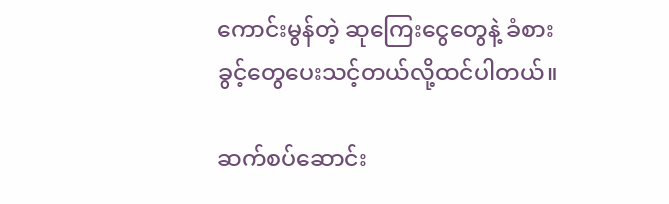ကောင်းမွန်တဲ့ ဆုကြေးငွေတွေနဲ့ ခံစားခွင့်တွေပေးသင့်တယ်လို့ထင်ပါတယ်။

ဆက်စပ်ဆောင်း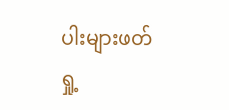ပါးများဖတ်ရှု့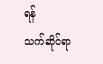ရန်
သက်ဆိုင်ရာ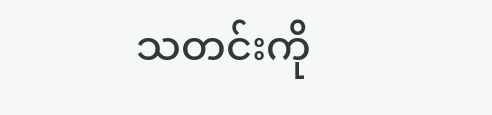သတင်းကို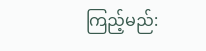ကြည့်မည်: